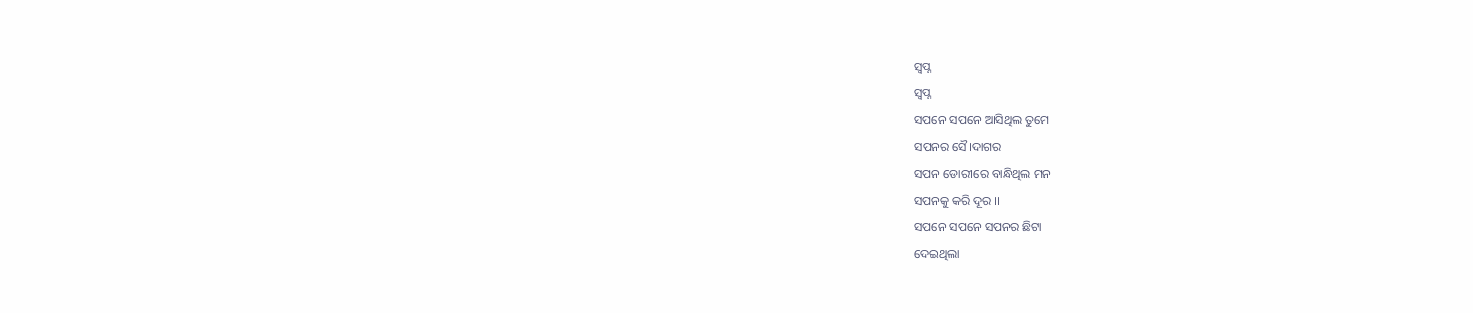ସ୍ବପ୍ନ
ସ୍ବପ୍ନ
ସପନେ ସପନେ ଆସିଥିଲ ତୁମେ
ସପନର ସୈ।ଦାଗର
ସପନ ଡୋରୀରେ ବାନ୍ଧିଥିଲ ମନ
ସପନକୁ କରି ଦୂର ।।
ସପନେ ସପନେ ସପନର ଛିଟା
ଦେଇଥିଲା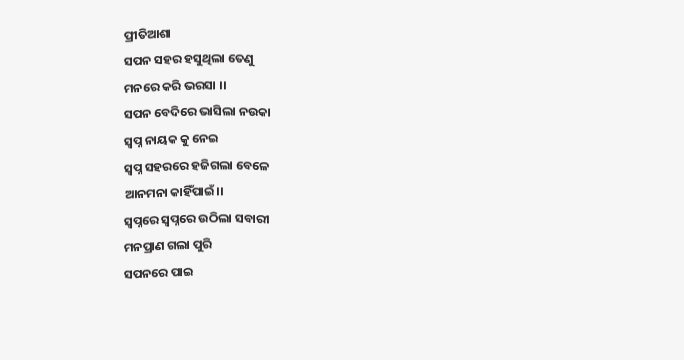ପ୍ରୀତିଆଶା
ସପନ ସହର ହସୁଥିଲା ତେଣୁ
ମନରେ କରି ଭରସା ।।
ସପନ ବେଦିରେ ଭାସିଲା ନଉକା
ସ୍ବପ୍ନ ନାୟକ କୁ ନେଇ
ସ୍ବପ୍ନ ସହରରେ ହଜିଗଲା ବେଳେ
ଆନମନା କାହିଁପାଇଁ।।
ସ୍ବପ୍ନରେ ସ୍ବପ୍ନରେ ଉଠିଲା ସବାରୀ
ମନପ୍ରାଣ ଗଲା ପୁରି
ସପନରେ ପାଇ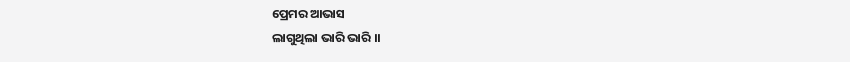ପ୍ରେମର ଆଭାସ
ଲାଗୁଥିଲା ଭାରି ଭାରି ।।